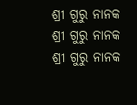ଶ୍ରୀ ଗୁରୁ ନାନକ
ଶ୍ରୀ ଗୁରୁ ନାନକ
ଶ୍ରୀ ଗୁରୁ ନାନକ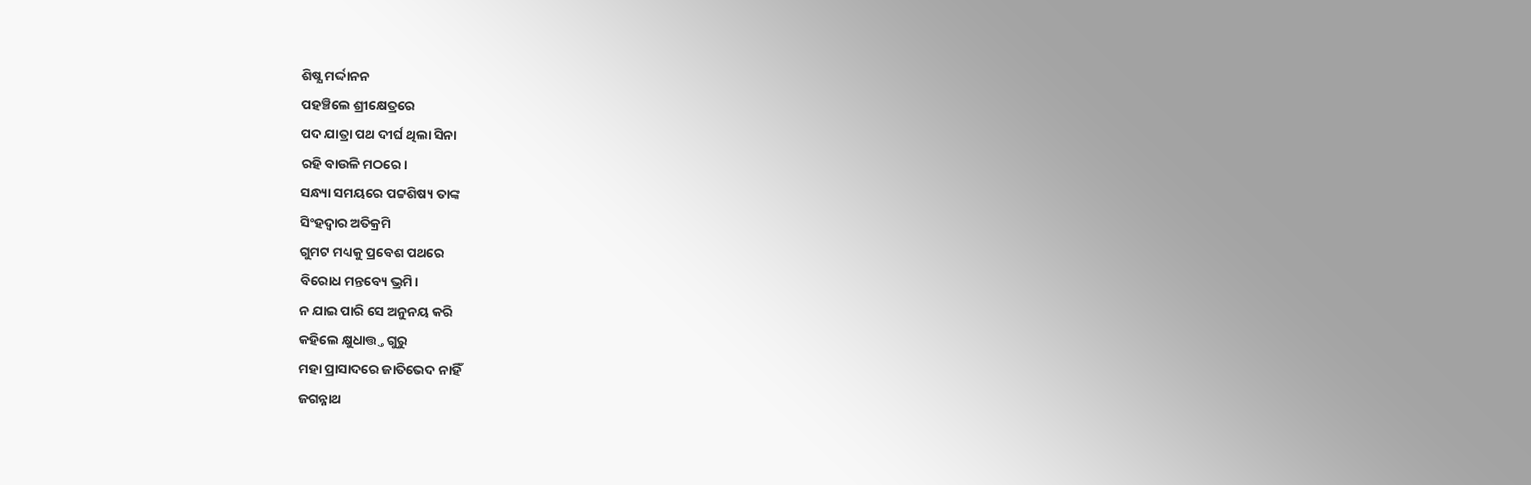ଶିଷ୍ଯ ମର୍ଦ୍ଦାନନ
ପହଞ୍ଚିଲେ ଶ୍ରୀକ୍ଷେତ୍ରରେ
ପଦ ଯାତ୍ରା ପଥ ଦୀର୍ଘ ଥିଲା ସିନା
ରହି ବାଉଳି ମଠରେ।
ସନ୍ଧ୍ୟା ସମୟରେ ପଟ୍ଟଶିଷ୍ୟ ତାଙ୍କ
ସିଂହଦ୍ୱାର ଅତିକ୍ରମି
ଗୁମଟ ମଧ୍ୟକୁ ପ୍ରବେଶ ପଥରେ
ବିରୋଧ ମନ୍ତବ୍ୟେ ଭ୍ରମି।
ନ ଯାଇ ପାରି ସେ ଅନୁନୟ କରି
କହିଲେ କ୍ଷୁଧାତ୍ତ୍ତ ଗୁରୁ
ମହା ପ୍ରାସାଦରେ ଜାତିଭେଦ ନାହିଁ
ଜଗନ୍ନାଥ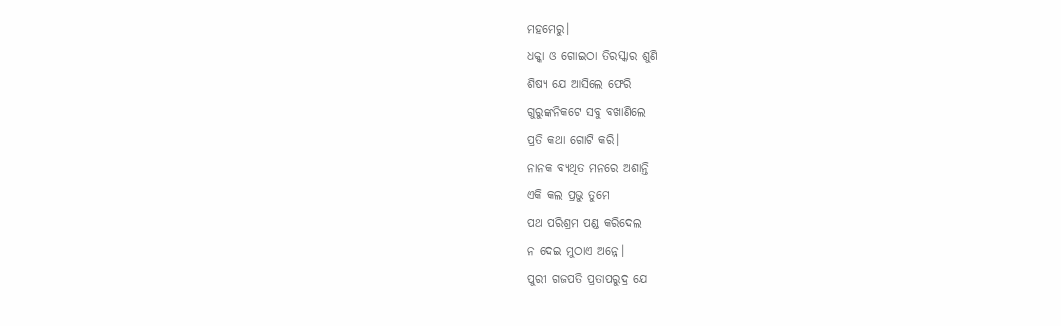ମହମେରୁ।
ଧକ୍କା ଓ ଗୋଇଠା ତିରସ୍କାର ଶୁଣି
ଶିଷ୍ୟ ଯେ ଆସିଲେ ଫେରି
ଗୁରୁଙ୍କନିକଟେ ସବୁ ବଖାଣିଲେ
ପ୍ରତି କଥା ଗୋଟି କରି।
ନାନକ ବ୍ଯଥିତ ମନରେ ଅଶାନ୍ତି
ଏକି କଲ ପ୍ରଭୁ ତୁମେ
ପଥ ପରିଶ୍ରମ ପଣ୍ଡ କରିଦେଲ
ନ ଦେଇ ମୁଠାଏ ଅନ୍ନେ।
ପୁରୀ ଗଜପତି ପ୍ରତାପରୁଦ୍ର ଯେ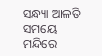ସନ୍ଧ୍ୟା ଆଳତି ସମୟେ
ମନ୍ଦିରେ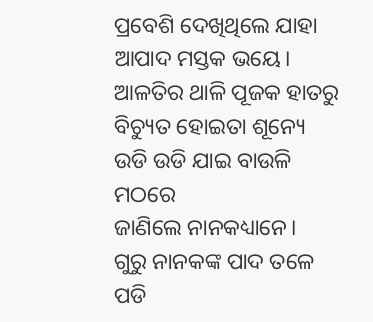ପ୍ରବେଶି ଦେଖିଥିଲେ ଯାହା
ଆପାଦ ମସ୍ତକ ଭୟେ।
ଆଳତିର ଥାଳି ପୂଜକ ହାତରୁ
ବିଚ୍ୟୁତ ହୋଇତା ଶୂନ୍ୟେ
ଉଡି ଉଡି ଯାଇ ବାଉଳି ମଠରେ
ଜାଣିଲେ ନାନକଧ୍ୟାନେ।
ଗୁରୁ ନାନକଙ୍କ ପାଦ ତଳେ ପଡି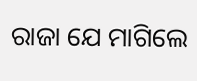ରାଜା ଯେ ମାଗିଲେ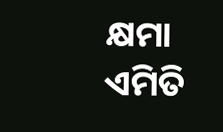କ୍ଷମା
ଏମିତି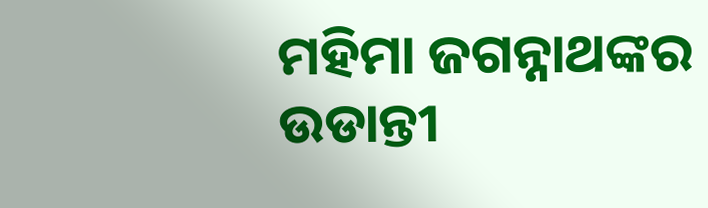ମହିମା ଜଗନ୍ନାଥଙ୍କର
ଉଡାନ୍ତୀ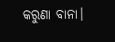କରୁଣା ବାନା।